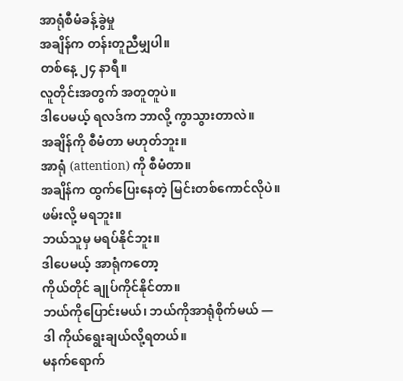အာရုံစီမံခန့်ခွဲမှု
အချိန်က တန်းတူညီမျှပါ။
တစ်နေ့ ၂၄ နာရီ။
လူတိုင်းအတွက် အတူတူပဲ။
ဒါပေမယ့် ရလဒ်က ဘာလို့ ကွာသွားတာလဲ။
အချိန်ကို စီမံတာ မဟုတ်ဘူး။
အာရုံ (attention) ကို စီမံတာ။
အချိန်က ထွက်ပြေးနေတဲ့ မြင်းတစ်ကောင်လိုပဲ။
ဖမ်းလို့ မရဘူး။
ဘယ်သူမှ မရပ်နိုင်ဘူး။
ဒါပေမယ့် အာရုံကတော့
ကိုယ်တိုင် ချုပ်ကိုင်နိုင်တာ။
ဘယ်ကိုပြောင်းမယ်၊ ဘယ်ကိုအာရုံစိုက်မယ် —
ဒါ ကိုယ်ရွေးချယ်လို့ရတယ်။
မနက်ရောက်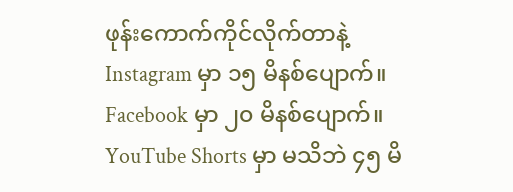ဖုန်းကောက်ကိုင်လိုက်တာနဲ့
Instagram မှာ ၁၅ မိနစ်ပျောက်။
Facebook မှာ ၂၀ မိနစ်ပျောက်။
YouTube Shorts မှာ မသိဘဲ ၄၅ မိ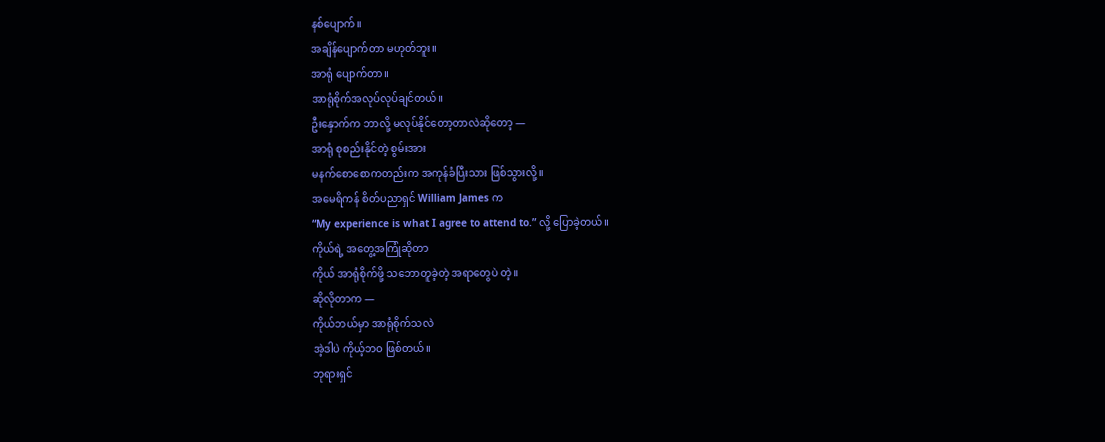နစ်ပျောက်။
အချိန်ပျောက်တာ မဟုတ်ဘူး။
အာရုံ ပျောက်တာ။
အာရုံစိုက်အလုပ်လုပ်ချင်တယ်။
ဦးနှောက်က ဘာလို့ မလုပ်နိုင်တော့တာလဲဆိုတော့ —
အာရုံ စုစည်းနိုင်တဲ့ စွမ်းအား
မနက်စောစောကတည်းက အကုန်ခံပြီးသား ဖြစ်သွားလို့။
အမေရိကန် စိတ်ပညာရှင် William James က
“My experience is what I agree to attend to.” လို့ ပြောခဲ့တယ်။
ကိုယ်ရဲ့ အတွေ့အကြုံဆိုတာ
ကိုယ် အာရုံစိုက်ဖို့ သဘောတူခဲ့တဲ့ အရာတွေပဲ တဲ့။
ဆိုလိုတာက —
ကိုယ်ဘယ်မှာ အာရုံစိုက်သလဲ
အဲ့ဒါပဲ ကိုယ့်ဘဝ ဖြစ်တယ်။
ဘုရားရှင်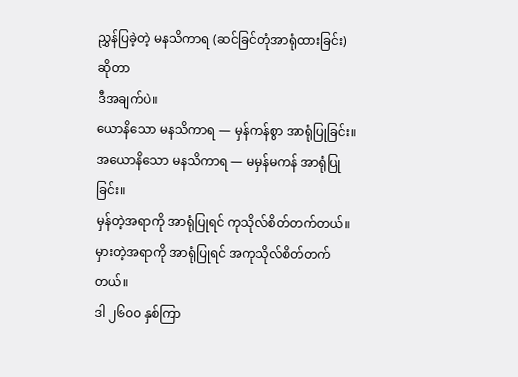ညွှန်ပြခဲ့တဲ့ မနသိကာရ (ဆင်ခြင်တုံအာရုံထားခြင်း) ဆိုတာ
ဒီအချက်ပဲ။
ယောနိသော မနသိကာရ — မှန်ကန်စွာ အာရုံပြုခြင်း။
အယောနိသော မနသိကာရ — မမှန်မကန် အာရုံပြုခြင်း။
မှန်တဲ့အရာကို အာရုံပြုရင် ကုသိုလ်စိတ်တက်တယ်။
မှားတဲ့အရာကို အာရုံပြုရင် အကုသိုလ်စိတ်တက်တယ်။
ဒါ ၂၆၀၀ နှစ်ကြာ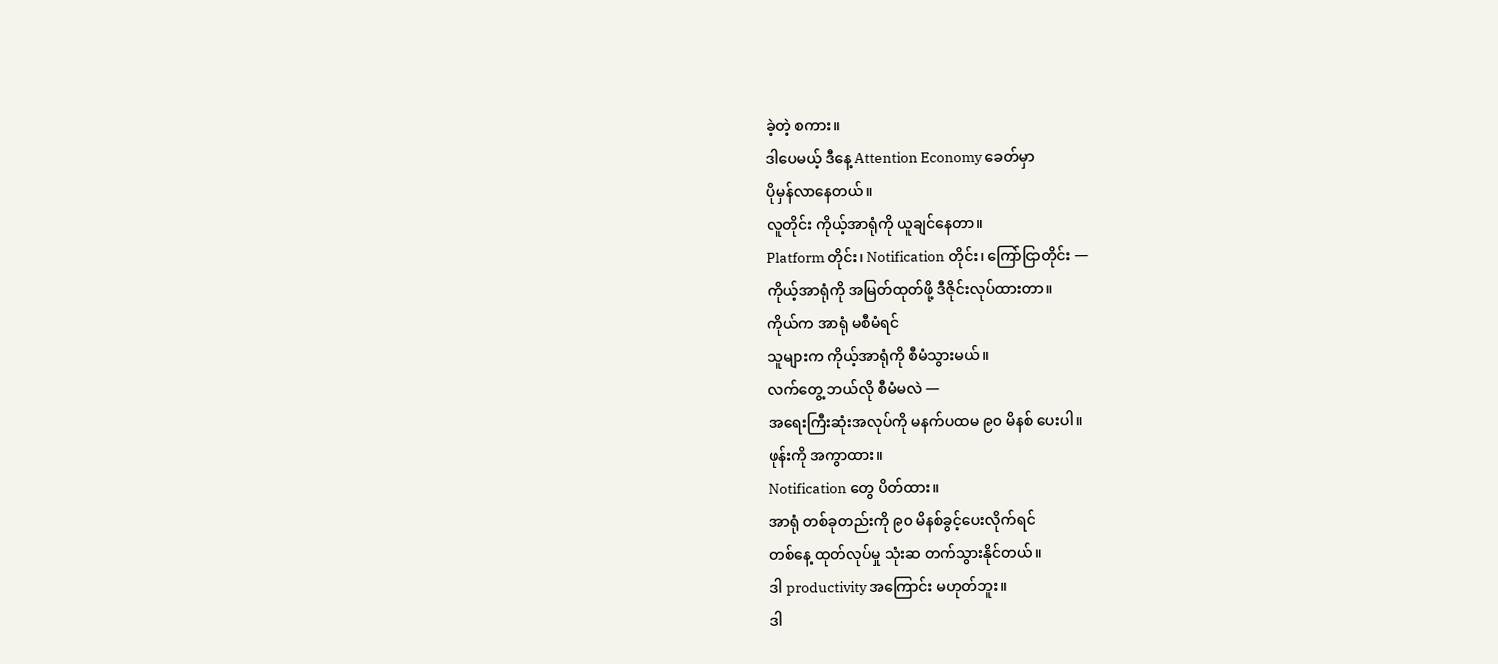ခဲ့တဲ့ စကား။
ဒါပေမယ့် ဒီနေ့ Attention Economy ခေတ်မှာ
ပိုမှန်လာနေတယ်။
လူတိုင်း ကိုယ့်အာရုံကို ယူချင်နေတာ။
Platform တိုင်း၊ Notification တိုင်း၊ ကြော်ငြာတိုင်း —
ကိုယ့်အာရုံကို အမြတ်ထုတ်ဖို့ ဒီဇိုင်းလုပ်ထားတာ။
ကိုယ်က အာရုံ မစီမံရင်
သူများက ကိုယ့်အာရုံကို စီမံသွားမယ်။
လက်တွေ့ ဘယ်လို စီမံမလဲ —
အရေးကြီးဆုံးအလုပ်ကို မနက်ပထမ ၉၀ မိနစ် ပေးပါ။
ဖုန်းကို အကွာထား။
Notification တွေ ပိတ်ထား။
အာရုံ တစ်ခုတည်းကို ၉၀ မိနစ်ခွင့်ပေးလိုက်ရင်
တစ်နေ့ ထုတ်လုပ်မှု သုံးဆ တက်သွားနိုင်တယ်။
ဒါ productivity အကြောင်း မဟုတ်ဘူး။
ဒါ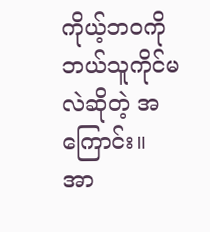ကိုယ့်ဘဝကို ဘယ်သူကိုင်မလဲဆိုတဲ့ အကြောင်း။
အာ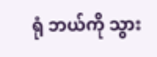ရုံ ဘယ်ကို သွား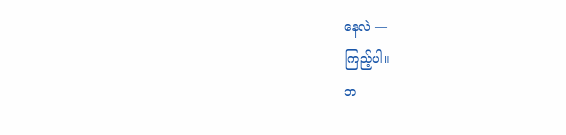နေလဲ —
ကြည့်ပါ။
ဘ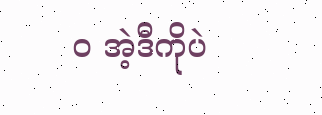ဝ အဲ့ဒီကိုပဲ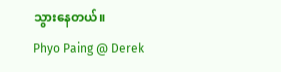သွားနေတယ်။
Phyo Paing @ Derek